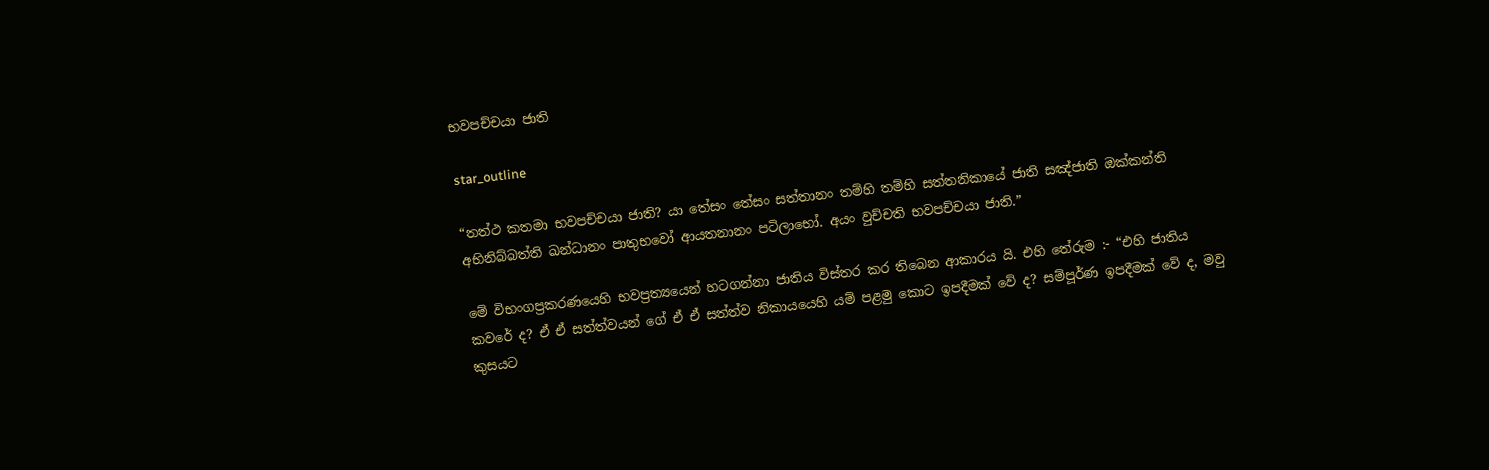භවපච්චයා ජාති

star_outline

“තත්ථ කතමා භවපච්චයා ජාති? යා තේසං තේසං සත්තානං තම්හි තම්හි සත්තනිකායේ ජාති සඤ්ජාති ඔක්කන්ති අභිනිබ්බත්ති ඛන්ධානං පාතුභවෝ ආයතනානං පටිලාභෝ. අයං වුච්චති භවපච්චයා ජාති.”

මේ විභංගප්‍ර‍කරණයෙහි භවප්‍ර‍ත්‍යයෙන් හටගන්නා ජාතිය විස්තර කර තිබෙන ආකාරය යි. එහි තේරුම :- “එහි ජාතිය කවරේ ද? ඒ ඒ සත්ත්වයන් ගේ ඒ ඒ සත්ත්ව නිකායයෙහි යම් පළමු කොට ඉපදීමක් වේ ද? සම්පූර්ණ ඉපදීමක් වේ ද, මවු කුසයට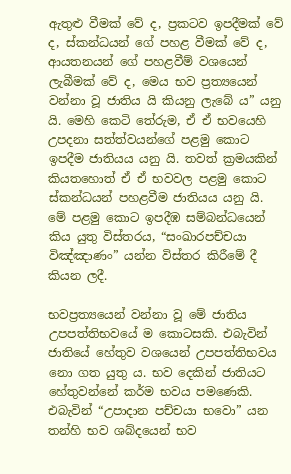ඇතුළු වීමක් වේ ද, ප්‍ර‍කටව ඉපදීමක් වේ ද, ස්කන්ධයන් ගේ පහළ වීමක් වේ ද, ආයතනයන් ගේ පහළවීම් වශයෙන් ලැබීමක් වේ ද, මෙය භව ප්‍ර‍ත්‍යයෙන් වන්නා වූ ජාතිය යි කියනු ලැබේ ය” යනු යි. මෙහි කෙටි තේරුම, ඒ ඒ භවයෙහි උපදනා සත්ත්වයන්ගේ පළමු කොට ඉපදීම ජාතියය යනු යි. තවත් ක්‍ර‍මයකින් කියතහොත් ඒ ඒ භවවල පළමු කොට ස්කන්ධයන් පහළවීම ජාතියය යනු යි. මේ පළමු කොට ඉපදීඹ සම්බන්ධයෙන් කිය යුතු විස්තරය, “සංඛාරපච්චයා විඤ්ඤාණං” යන්න විස්තර කිරීමේ දී කියන ලදී.

භවප්‍ර‍ත්‍යයෙන් වන්නා වූ මේ ජාතිය උපපත්තිභවයේ ම කොටසකි. එබැවින් ජාතියේ හේතුව වශයෙන් උපපත්තිභවය නො ගත යුතු ය. භව දෙකින් ජාතියට හේතුවන්නේ කර්ම භවය පමණෙකි. එබැවින් “උපාදාන පච්චයා භවො” යන තන්හි භව ශබ්දයෙන් භව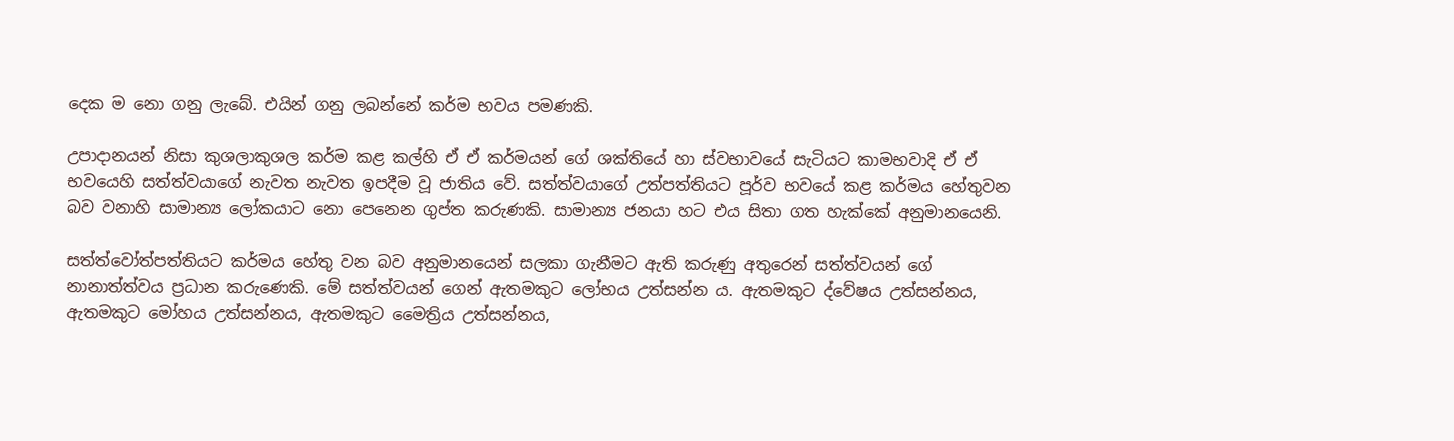දෙක ම නො ගනු ලැබේ. එයින් ගනු ලබන්නේ කර්ම භවය පමණකි.

උපාදානයන් නිසා කුශලාකුශල කර්ම කළ කල්හි ඒ ඒ කර්මයන් ගේ ශක්තියේ හා ස්වභාවයේ සැටියට කාමභවාදි ඒ ඒ භවයෙහි සත්ත්වයාගේ නැවත නැවත ඉපදීම වූ ජාතිය වේ. සත්ත්වයාගේ උත්පත්තියට පූර්ව භවයේ කළ කර්මය හේතුවන බව වනාහි සාමාන්‍ය ලෝකයාට නො පෙනෙන ගුප්ත කරුණකි. සාමාන්‍ය ජනයා හට එය සිතා ගත හැක්කේ අනුමානයෙනි.

සත්ත්වෝත්පත්තියට කර්මය හේතු වන බව අනුමානයෙන් සලකා ගැනීමට ඇති කරුණු අතුරෙන් සත්ත්වයන් ගේ නානාත්ත්වය ප්‍ර‍ධාන කරුණෙකි. මේ සත්ත්වයන් ගෙන් ඇතමකුට ලෝභය උත්සන්න ය. ඇතමකුට ද්වේෂය උත්සන්නය, ඇතමකුට මෝහය උත්සන්නය, ඇතමකුට මෛත්‍රිය උත්සන්නය,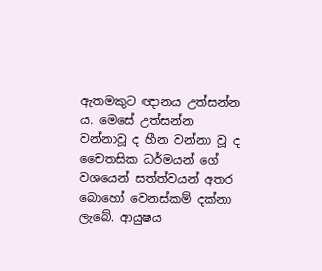ඇතමකුට ඥානය උත්සන්න ය. මෙසේ උත්සන්න වන්නාවූ ද හීන වන්නා වූ ද චෛතසික ධර්මයන් ගේ වශයෙන් සත්ත්වයන් අතර බොහෝ වෙනස්කම් දක්නා ලැබේ. ආයුෂය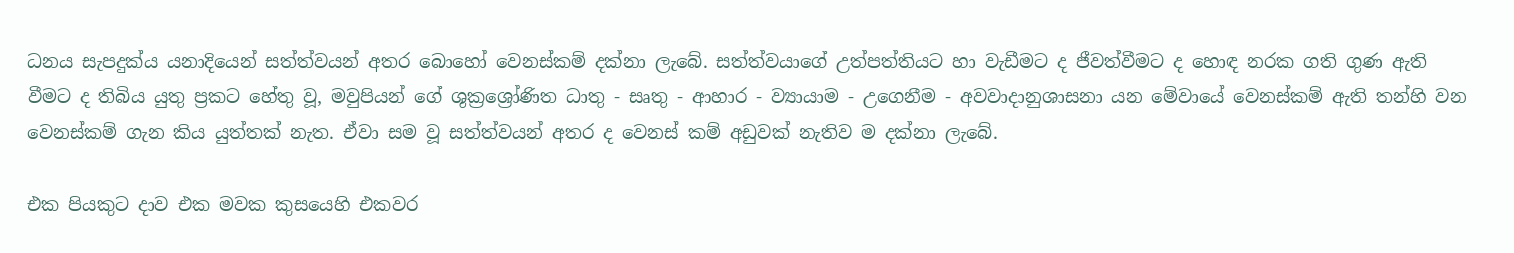ධනය සැපදුක්ය යනාදියෙන් සත්ත්වයන් අතර බොහෝ වෙනස්කම් දක්නා ලැබේ. සත්ත්වයාගේ උත්පත්තියට හා වැඩීමට ද ජීවත්වීමට ද හොඳ නරක ගති ගුණ ඇති වීමට ද තිබිය යුතු ප්‍ර‍කට හේතු වූ, මවුපියන් ගේ ශුක්‍රශ්‍රෝණිත ධාතු - සෘතු - ආහාර - ව්‍යායාම - උගෙනීම - අවවාදානුශාසනා යන මේවායේ වෙනස්කම් ඇති තන්හි වන වෙනස්කම් ගැන කිය යුත්තක් නැත. ඒවා සම වූ සත්ත්වයන් අතර ද වෙනස් කම් අඩුවක් නැතිව ම දක්නා ලැබේ.

එක පියකුට දාව එක මවක කුසයෙහි එකවර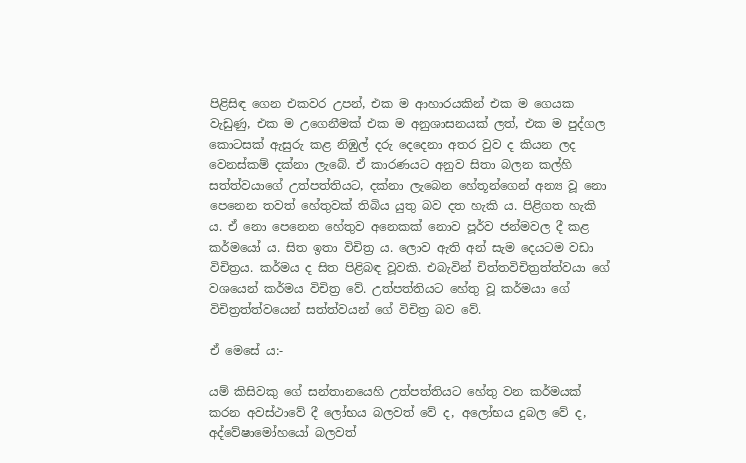පිළිසිඳ ගෙන එකවර උපන්, එක ම ආහාරයකින් එක ම ගෙයක වැඩුණු, එක ම උගෙනීමක් එක ම අනුශාසනයක් ලත්, එක ම පුද්ගල කොටසක් ඇසුරු කළ නිඹුල් දරු දෙදෙනා අතර වුව ද කියන ලද වෙනස්කම් දක්නා ලැබේ. ඒ කාරණයට අනුව සිතා බලන කල්හි සත්ත්වයාගේ උත්පත්තියට, දක්නා ලැබෙන හේතූන්ගෙන් අන්‍ය වූ නො පෙනෙන තවත් හේතුවක් තිබිය යුතු බව දත හැකි ය. පිළිගත හැකි ය. ඒ නො පෙනෙන හේතුව අනෙකක් නොව පූර්ව ජන්මවල දී කළ කර්මයෝ ය. සිත ඉතා විචිත්‍ර‍ ය. ලොව ඇති අන් සැම දෙයටම වඩා විචිත්‍ර‍ය. කර්මය ද සිත පිළිබඳ වූවකි. එබැවින් චිත්තවිචිත්‍ර‍ත්ත්වයා ගේ වශයෙන් කර්මය විචිත්‍ර‍ වේ. උත්පත්තියට හේතු වූ කර්මයා ගේ විචිත්‍ර‍ත්ත්වයෙන් සත්ත්වයන් ගේ විචිත්‍ර‍ බව වේ.

ඒ මෙසේ ය:-

යම් කිසිවකු ගේ සන්තානයෙහි උත්පත්තියට හේතු වන කර්මයක් කරන අවස්ථාවේ දී ලෝභය බලවත් වේ ද, අලෝභය දුබල වේ ද, අද්වේෂාමෝහයෝ බලවත්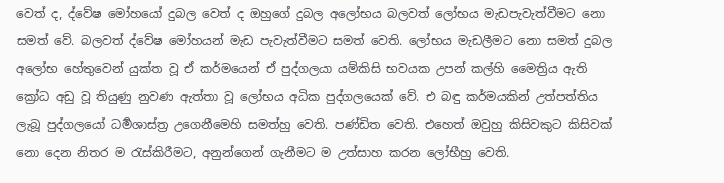වෙත් ද, ද්වේෂ මෝහයෝ දුබල වෙත් ද ඔහුගේ දුබල අලෝභය බලවත් ලෝභය මැඩපැවැත්වීමට නො සමත් වේ. බලවත් ද්වේෂ මෝහයන් මැඩ පැවැත්වීමට සමත් වෙති. ලෝභය මැඩලීමට නො සමත් දුබල අලෝභ හේතුවෙන් යුක්ත වූ ඒ කර්මයෙන් ඒ පුද්ගලයා යම්කිසි භවයක උපන් කල්හි මෛත්‍රිය ඇති ක්‍රෝධ අඩු වූ තියුණු නුවණ ඇත්තා වූ ලෝභය අධික පුද්ගලයෙක් වේ. එ බඳු කර්මයකින් උත්පත්තිය ලැබූ පුද්ගලයෝ ධර්‍මශාස්ත්‍ර‍ උගෙනීමෙහි සමත්හු වෙති. පණ්ඩිත වෙති. එහෙත් ඔවුහු කිසිවකුට කිසිවක් නො දෙන නිතර ම රැස්කිරීමට, අනුන්ගෙන් ගැනීමට ම උත්සාහ කරන ලෝභීහු වෙති.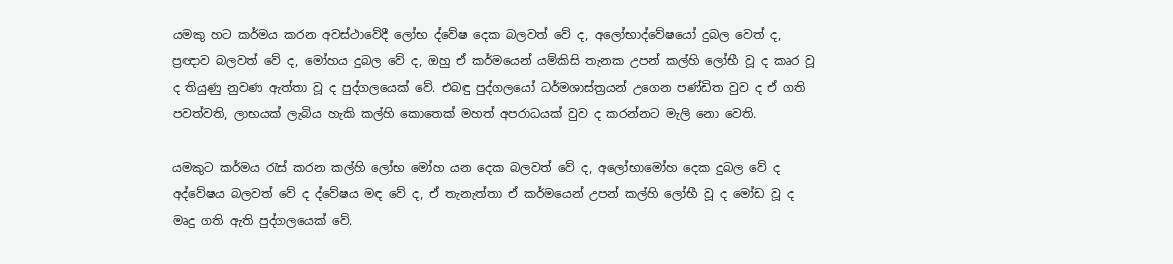යමකු හට කර්මය කරන අවස්ථාවේදී ලෝභ ද්වේෂ දෙක බලවත් වේ ද, අලෝභාද්වේෂයෝ දුබල වෙත් ද, ප්‍ර‍ඥාව බලවත් වේ ද, මෝහය දුබල වේ ද, ඔහු ඒ කර්මයෙන් යම්කිසි තැනක උපන් කල්හි ලෝභී වූ ද කෘර වූ ද තියුණු නුවණ ඇත්තා වූ ද පුද්ගලයෙක් වේ. එබඳු පුද්ගලයෝ ධර්මශාස්ත්‍ර‍යන් උගෙන පණ්ඩිත වුව ද ඒ ගති පවත්වති, ලාභයක් ලැබිය හැකි කල්හි කොතෙක් මහත් අපරාධයක් වුව ද කරන්නට මැලි නො වෙති.

යමකුට කර්මය රැස් කරන කල්හි ලෝභ මෝහ යන දෙක බලවත් වේ ද, අලෝභාමෝහ දෙක දුබල වේ ද අද්වේෂය බලවත් වේ ද ද්වේෂය මඳ වේ ද, ඒ තැනැත්තා ඒ කර්මයෙන් උපන් කල්හි ලෝභී වූ ද මෝඩ වූ ද මෘදු ගති ඇති පුද්ගලයෙක් වේ.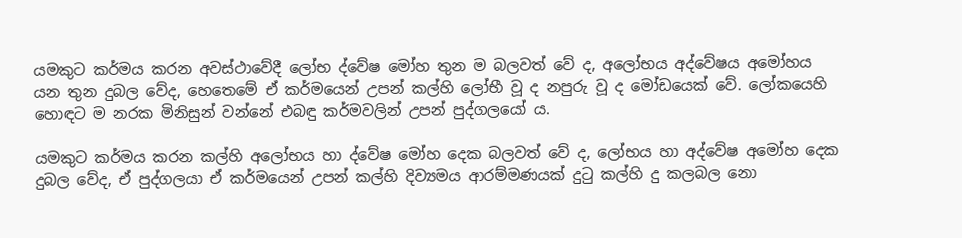යමකුට කර්මය කරන අවස්ථාවේදී ලෝභ ද්වේෂ මෝහ තුන ම බලවත් වේ ද, අලෝභය අද්වේෂය අමෝහය යන තුන දුබල වේද, හෙතෙමේ ඒ කර්මයෙන් උපන් කල්හි ලෝභී වූ ද නපුරු වූ ද මෝඩයෙක් වේ. ලෝකයෙහි හොඳට ම නරක මිනිසුන් වන්නේ එබඳු කර්මවලින් උපන් පුද්ගලයෝ ය.

යමකුට කර්මය කරන කල්හි අලෝභය හා ද්වේෂ මෝහ දෙක බලවත් වේ ද, ලෝභය හා අද්වේෂ අමෝහ දෙක දුබල වේද, ඒ පුද්ගලයා ඒ කර්මයෙන් උපන් කල්හි දිව්‍යමය ආරම්මණයක් දුටු කල්හි දු කලබල නො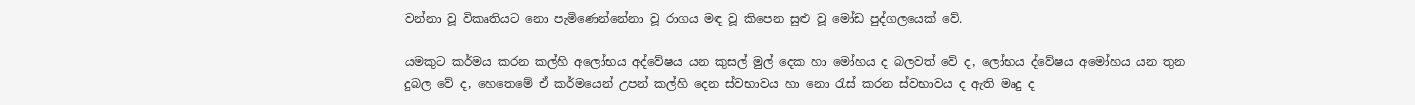වන්නා වූ විකෘතියට නො පැමිණෙන්නේනා වූ රාගය මඳ වූ කිපෙන සුළු වූ මෝඩ පුද්ගලයෙක් වේ.

යමකුට කර්මය කරන කල්හි අලෝභය අද්වේෂය යන කුසල් මුල් දෙක හා මෝහය ද බලවත් වේ ද, ලෝභය ද්වේෂය අමෝහය යන තුන දුබල වේ ද, හෙතෙමේ ඒ කර්මයෙන් උපන් කල්හි දෙන ස්වභාවය හා නො රැස් කරන ස්වභාවය ද ඇති මෘදු ද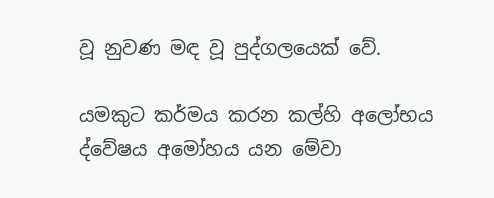වූ නුවණ මඳ වූ පුද්ගලයෙක් වේ.

යමකුට කර්මය කරන කල්හි අලෝභය ද්වේෂය අමෝහය යන මේවා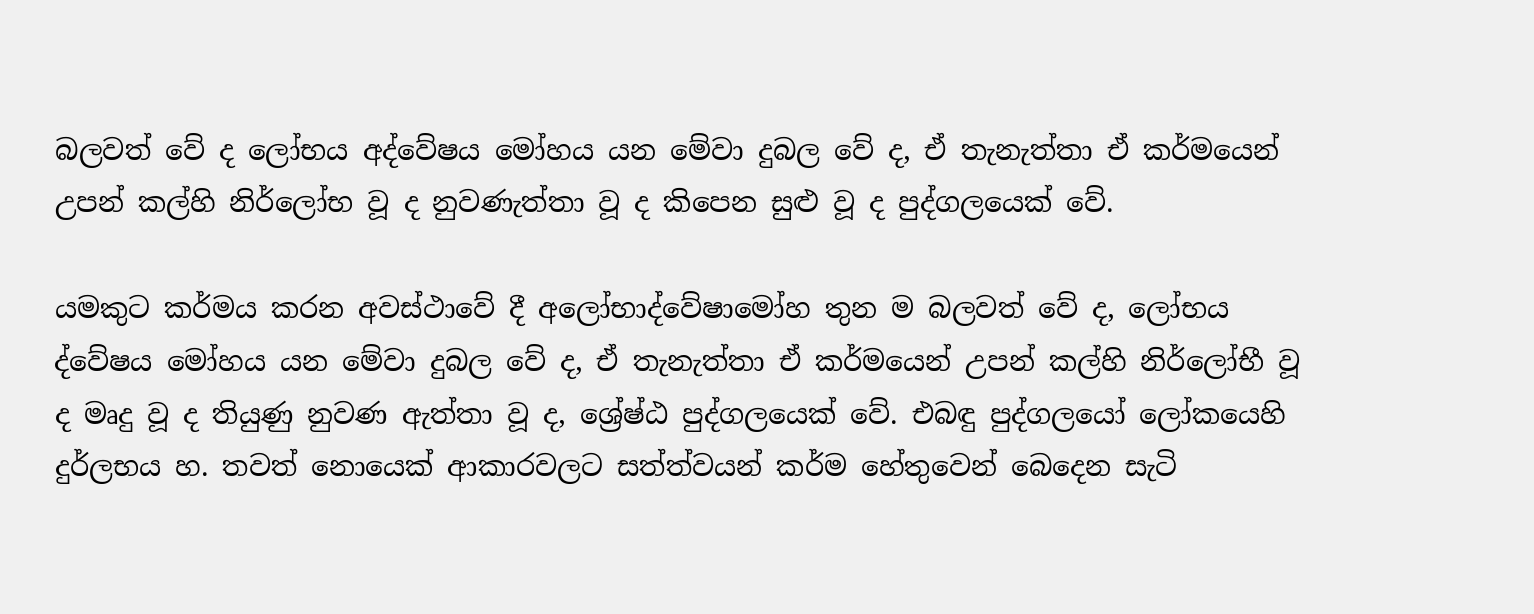බලවත් වේ ද ලෝභය අද්වේෂය මෝහය යන මේවා දුබල වේ ද, ඒ තැනැත්තා ඒ කර්මයෙන් උපන් කල්හි නිර්ලෝභ වූ ද නුවණැත්තා වූ ද කිපෙන සුළු වූ ද පුද්ගලයෙක් වේ.

යමකුට කර්මය කරන අවස්ථාවේ දී අලෝභාද්වේෂාමෝහ තුන ම බලවත් වේ ද, ලෝභය ද්වේෂය මෝහය යන මේවා දුබල වේ ද, ඒ තැනැත්තා ඒ කර්මයෙන් උපන් කල්හි නිර්ලෝභී වූ ද මෘදු වූ ද තියුණු නුවණ ඇත්තා වූ ද, ශ්‍රේෂ්ඨ පුද්ගලයෙක් වේ. එබඳු පුද්ගලයෝ ලෝකයෙහි දුර්ලභය හ. තවත් නොයෙක් ආකාරවලට සත්ත්වයන් කර්ම හේතුවෙන් බෙදෙන සැටි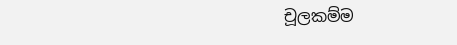චූලකම්ම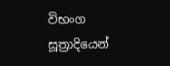විභංග සූත්‍රාදියෙන්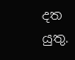දත යුතු.